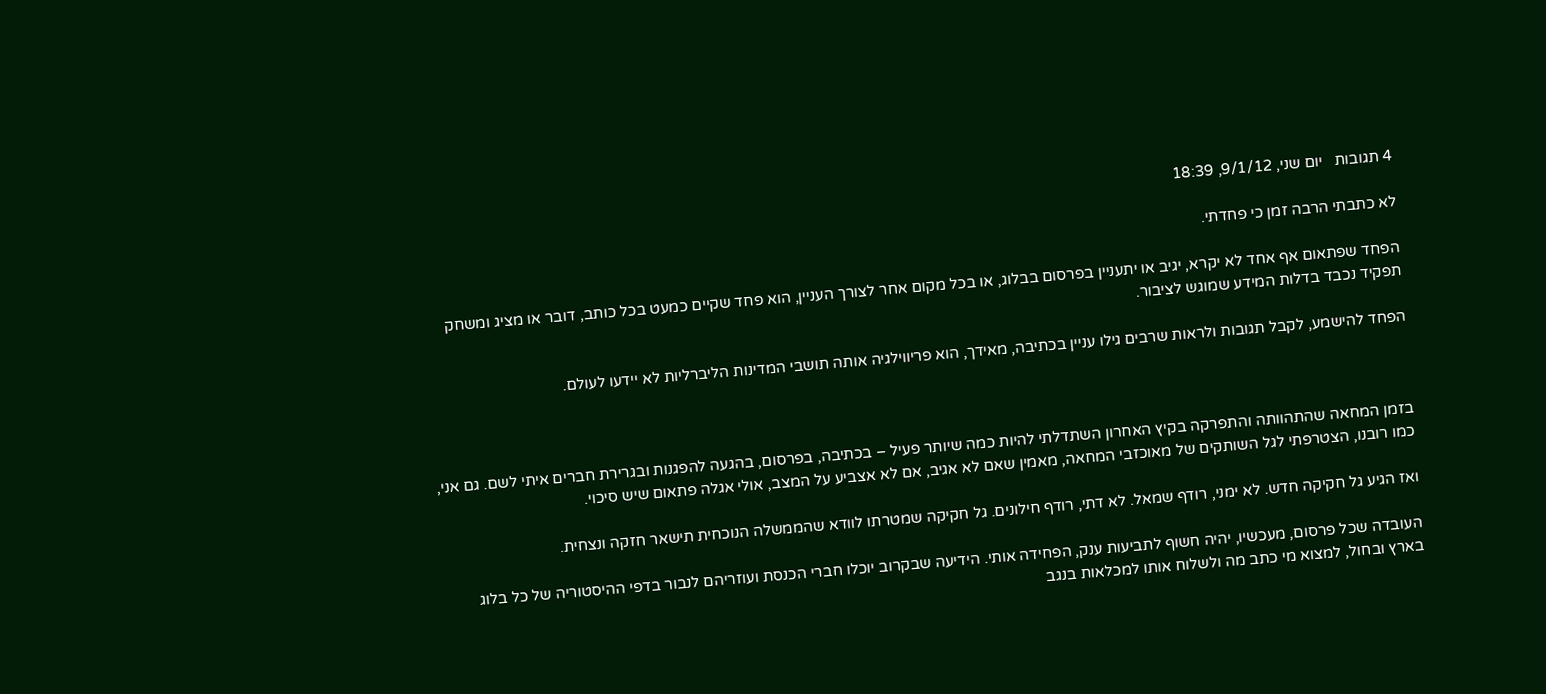4 תגובות   יום שני, 9/1/12, 18:39

לא כתבתי הרבה זמן כי פחדתי.

הפחד שפתאום אף אחד לא יקרא, יגיב או יתעניין בפרסום בבלוג, או בכל מקום אחר לצורך העניין, הוא פחד שקיים כמעט בכל כותב, דובר או מציג ומשחק תפקיד נכבד בדלות המידע שמוגש לציבור.

הפחד להישמע, לקבל תגובות ולראות שרבים גילו עניין בכתיבה, מאידך, הוא פריווילגיה אותה תושבי המדינות הליברליות לא יידעו לעולם.



בזמן המחאה שהתהוותה והתפרקה בקיץ האחרון השתדלתי להיות כמה שיותר פעיל – בכתיבה, בפרסום, בהגעה להפגנות ובגרירת חברים איתי לשם. גם אני, כמו רובנו, הצטרפתי לגל השותקים של מאוכזבי המחאה, מאמין שאם לא אגיב, אם לא אצביע על המצב, אולי אגלה פתאום שיש סיכוי.

ואז הגיע גל חקיקה חדש. לא ימני, רודף שמאל. לא דתי, רודף חילונים. גל חקיקה שמטרתו לוודא שהממשלה הנוכחית תישאר חזקה ונצחית.

העובדה שכל פרסום, מעכשיו, יהיה חשוף לתביעות ענק, הפחידה אותי. הידיעה שבקרוב יוכלו חברי הכנסת ועוזריהם לנבור בדפי ההיסטוריה של כל בלוג בארץ ובחול, למצוא מי כתב מה ולשלוח אותו למכלאות בנגב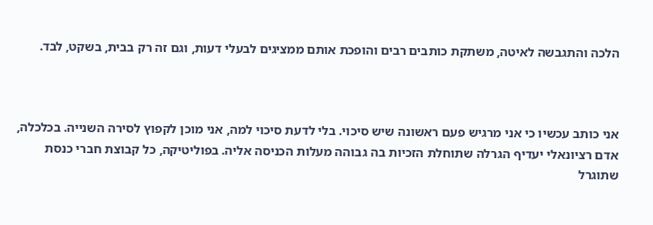הלכה והתגבשה לאיטה, משתקת כותבים רבים והופכת אותם ממציגים לבעלי דעות, וגם זה רק בבית, בשקט, לבד.



אני כותב עכשיו כי אני מרגיש פעם ראשונה שיש סיכוי. בלי לדעת סיכוי למה, אני מוכן לקפוץ לסירה השנייה. בכלכלה, אדם רציונאלי יעדיף הגרלה שתוחלת הזכיות בה גבוהה מעלות הכניסה אליה. בפוליטיקה, כל קבוצת חברי כנסת שתוגרל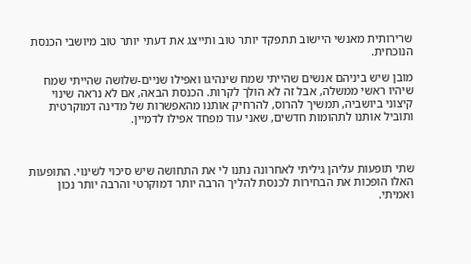שרירותית מאנשי היישוב תתפקד יותר טוב ותייצג את דעתי יותר טוב מיושבי הכנסת הנוכחית.

מובן שיש ביניהם אנשים שהייתי שמח שינהיגו ואפילו שניים-שלושה שהייתי שמח שיהיו ראשי ממשלה, אבל זה לא הולך לקרות. הכנסת הבאה, אם לא נראה שינוי קיצוני ביושביה, תמשיך להרוס, להרחיק אותנו מהאפשרות של מדינה דמוקרטית ותוביל אותנו לתהומות חדשים, שאני עוד מפחד אפילו לדמיין.



שתי תופעות עליהן גיליתי לאחרונה נתנו לי את התחושה שיש סיכוי לשינוי. התופעות האלו הופכות את הבחירות לכנסת להליך הרבה יותר דמוקרטי והרבה יותר נכון ואמיתי.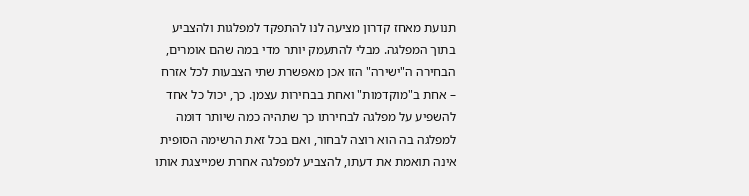תנועת מאחז קדרון מציעה לנו להתפקד למפלגות ולהצביע בתוך המפלגה. מבלי להתעמק יותר מדי במה שהם אומרים, הבחירה ה"ישירה" הזו אכן מאפשרת שתי הצבעות לכל אזרח – אחת ב"מוקדמות" ואחת בבחירות עצמן. כך, יכול כל אחד להשפיע על מפלגה לבחירתו כך שתהיה כמה שיותר דומה למפלגה בה הוא רוצה לבחור, ואם בכל זאת הרשימה הסופית אינה תואמת את דעתו, להצביע למפלגה אחרת שמייצגת אותו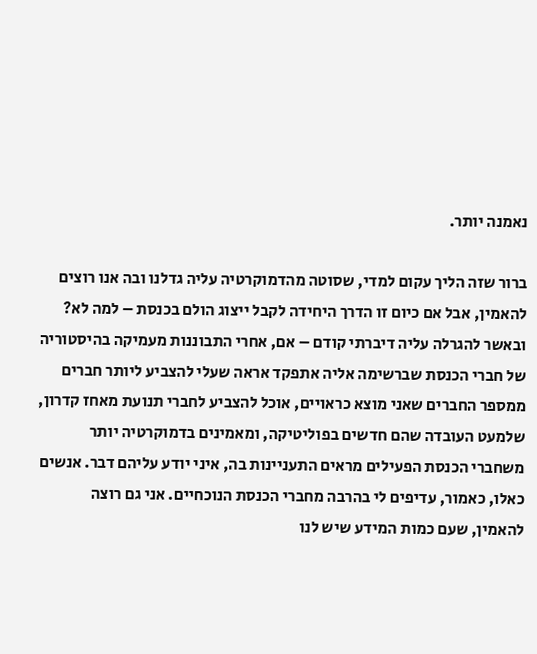נאמנה יותר.

ברור שזה הליך עקום למדי, שסוטה מהדמוקרטיה עליה גדלנו ובה אנו רוצים להאמין, אבל אם כיום זו הדרך היחידה לקבל ייצוג הולם בכנסת – למה לא? ובאשר להגרלה עליה דיברתי קודם – אם, אחרי התבוננות מעמיקה בהיסטוריה של חברי הכנסת שברשימה אליה אתפקד אראה שעלי להצביע ליותר חברים ממספר החברים שאני מוצא כראויים, אוכל להצביע לחברי תנועת מאחז קדרון, שלמעט העובדה שהם חדשים בפוליטיקה, ומאמינים בדמוקרטיה יותר משחברי הכנסת הפעילים מראים התעניינות בה, איני יודע עליהם דבר. אנשים כאלו, כאמור, עדיפים לי בהרבה מחברי הכנסת הנוכחיים. אני גם רוצה להאמין, שעם כמות המידע שיש לנו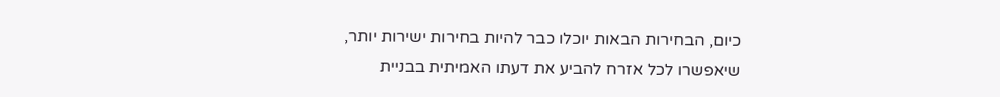כיום, הבחירות הבאות יוכלו כבר להיות בחירות ישירות יותר, שיאפשרו לכל אזרח להביע את דעתו האמיתית בבניית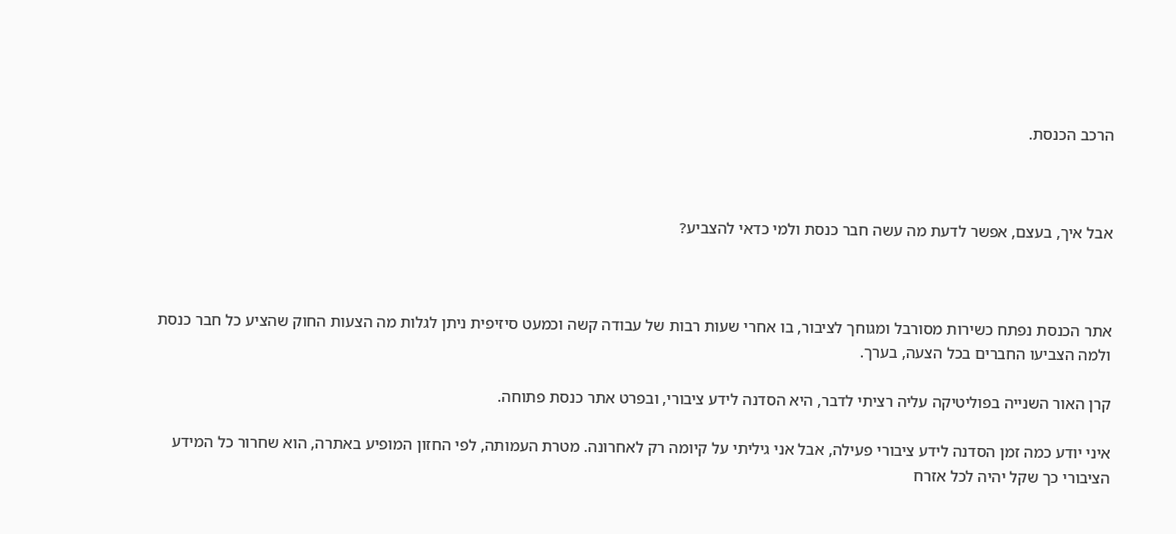הרכב הכנסת.



אבל איך, בעצם, אפשר לדעת מה עשה חבר כנסת ולמי כדאי להצביע?



אתר הכנסת נפתח כשירות מסורבל ומגוחך לציבור, בו אחרי שעות רבות של עבודה קשה וכמעט סיזיפית ניתן לגלות מה הצעות החוק שהציע כל חבר כנסת ולמה הצביעו החברים בכל הצעה, בערך.

קרן האור השנייה בפוליטיקה עליה רציתי לדבר, היא הסדנה לידע ציבורי, ובפרט אתר כנסת פתוחה.

איני יודע כמה זמן הסדנה לידע ציבורי פעילה, אבל אני גיליתי על קיומה רק לאחרונה. מטרת העמותה, לפי החזון המופיע באתרה, הוא שחרור כל המידע הציבורי כך שקל יהיה לכל אזרח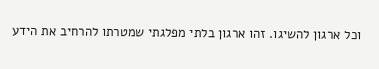וכל ארגון להשיגו. זהו ארגון בלתי מפלגתי שמטרתו להרחיב את הידע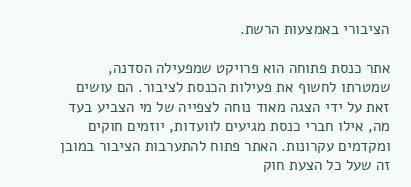הציבורי באמצעות הרשת.

אתר כנסת פתוחה הוא פרויקט שמפעילה הסדנה, שמטרתו לחשוף את פעילות הכנסת לציבור. הם עושים זאת על ידי הצגה מאוד נוחה לצפייה של מי הצביע בעד מה, אילו חברי כנסת מגיעים לוועדות, יוזמים חוקים ומקדמים עקרונות. האתר פתוח להתערבות הציבור במובן זה שעל כל הצעת חוק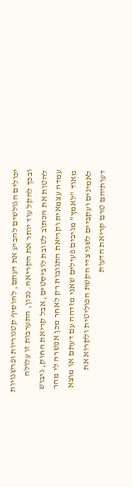יכולים הגולשים להביע את דעתם, להוסיף קטגוריות ופרשנויות ובכך להקל עוד יותר את הקריאה. נכון, התערבות זו עלולה להטות את הכתוב לטובת לוביסטים, אבל קריאת החוק, גיבוש עמדה עצמאית וקריאת התגובות רק לאחר מכן אפשרה לי מהר מאוד "לאמץ" מגיבים פעילים שאני מזדהה עם דעתם או מוצא לאמינים ועקביים לשני צדי הקשת הפוליטית ולקרוא את דעותיהם טרם קריאת הדעות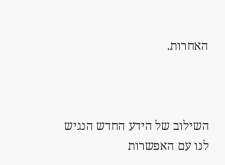האחרות.



השילוב של הידע החדש הנגיש לנו עם האפשרות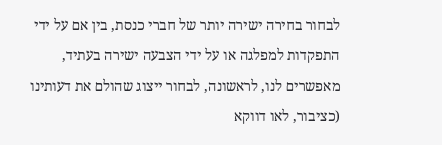לבחור בחירה ישירה יותר של חברי כנסת, בין אם על ידי התפקדות למפלגה או על ידי הצבעה ישירה בעתיד, מאפשרים לנו, לראשונה, לבחור ייצוג שהולם את דעותינו (כציבור, לאו דווקא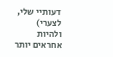דעותיי שלי, לצערי) ולהיות אחראים יותר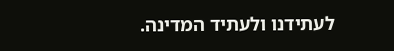לעתידנו ולעתיד המדינה.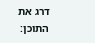דרג את התוכן: